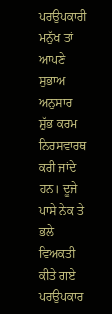ਪਰਉਪਕਾਰੀ ਮਨੁੱਖ ਤਾਂ ਆਪਣੇ ਸੁਭਾਅ ਅਨੁਸਾਰ ਸ਼ੁੱਭ ਕਰਮ ਨਿਰਸਵਾਰਥ ਕਰੀ ਜਾਂਦੇ ਹਨ। ਦੂਜੇ ਪਾਸੇ ਨੇਕ ਤੇ ਭਲੇ ਵਿਅਕਤੀ ਕੀਤੇ ਗਏ ਪਰਉਪਕਾਰ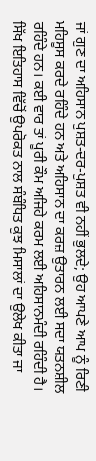ਜਾਂ ਗੁਣ ਦਾ ਅਹਿਸਾਨ ਪੁਸ਼ਤ-ਦਰ-ਪੁਸ਼ਤ ਵੀ ਨਹੀਂ ਭੁਲਦੇ; ਉਹ ਆਪਣੇ ਆਪ ਨੂੰ ਰਿਣੀ ਮਹਿਸੂਸ ਕਰਦੇ ਰਹਿੰਦੇ ਹਨ ਅਤੇ ਅਹਿਸਾਨ ਦਾ ਕਰਜ਼ ਉਤਾਰਨ ਲਈ ਸਦਾ ਯਤਨਸ਼ੀਲ ਰਹਿੰਦੇ ਹਨ। ਕਈ ਵਾਰ ਤਾਂ ਪੂਰੀ ਕੌਮ ਅਜਿਹੇ ਕਰਮ ਲਈ ਅਹਿਸਾਨਮੰਦੀ ਰਹਿੰਦੀ ਹੈ। ਸਿੱਖ ਇਤਿਹਾਸ ਵਿੱਚੋਂ ਉਪਰੋਕਤ ਨਾਲ ਸੰਬੰਧਿਤ ਕੁਝ ਮਿਸਾਲਾਂ ਦਾ ਉਲੇਖ ਕੀਤਾ ਜਾ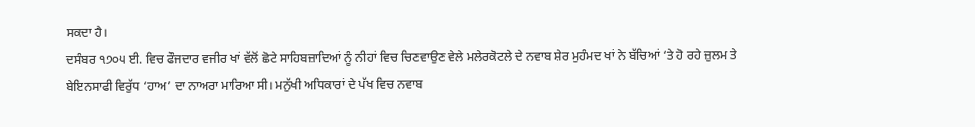ਸਕਦਾ ਹੈ।
ਦਸੰਬਰ ੧੭੦੫ ਈ. ਵਿਚ ਫੌਜਦਾਰ ਵਜੀਰ ਖਾਂ ਵੱਲੋਂ ਛੋਟੇ ਸਾਹਿਬਜ਼ਾਦਿਆਂ ਨੂੰ ਨੀਹਾਂ ਵਿਚ ਚਿਣਵਾਉਣ ਵੇਲੇ ਮਲੇਰਕੋਟਲੇ ਦੇ ਨਵਾਬ ਸ਼ੇਰ ਮੁਹੰਮਦ ਖਾਂ ਨੇ ਬੱਚਿਆਂ ‘ਤੇ ਹੋ ਰਹੇ ਜ਼ੁਲਮ ਤੇ ਬੇਇਨਸਾਫੀ ਵਿਰੁੱਧ ‘ਹਾਅ’ ਦਾ ਨਾਅਰਾ ਮਾਰਿਆ ਸੀ। ਮਨੁੱਖੀ ਅਧਿਕਾਰਾਂ ਦੇ ਪੱਖ ਵਿਚ ਨਵਾਬ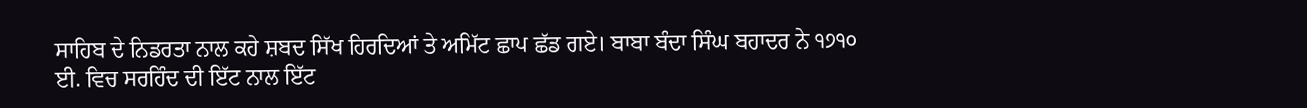ਸਾਹਿਬ ਦੇ ਨਿਡਰਤਾ ਨਾਲ ਕਹੇ ਸ਼ਬਦ ਸਿੱਖ ਹਿਰਦਿਆਂ ਤੇ ਅਮਿੱਟ ਛਾਪ ਛੱਡ ਗਏ। ਬਾਬਾ ਬੰਦਾ ਸਿੰਘ ਬਹਾਦਰ ਨੇ ੧੭੧੦ ਈ. ਵਿਚ ਸਰਹਿੰਦ ਦੀ ਇੱਟ ਨਾਲ ਇੱਟ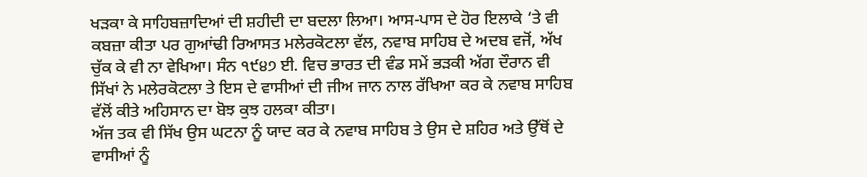ਖੜਕਾ ਕੇ ਸਾਹਿਬਜ਼ਾਦਿਆਂ ਦੀ ਸ਼ਹੀਦੀ ਦਾ ਬਦਲਾ ਲਿਆ। ਆਸ-ਪਾਸ ਦੇ ਹੋਰ ਇਲਾਕੇ ‘ਤੇ ਵੀ ਕਬਜ਼ਾ ਕੀਤਾ ਪਰ ਗੁਆਂਢੀ ਰਿਆਸਤ ਮਲੇਰਕੋਟਲਾ ਵੱਲ, ਨਵਾਬ ਸਾਹਿਬ ਦੇ ਅਦਬ ਵਜੋਂ, ਅੱਖ ਚੁੱਕ ਕੇ ਵੀ ਨਾ ਵੇਖਿਆ। ਸੰਨ ੧੯੪੭ ਈ. ਵਿਚ ਭਾਰਤ ਦੀ ਵੰਡ ਸਮੇਂ ਭੜਕੀ ਅੱਗ ਦੌਰਾਨ ਵੀ ਸਿੱਖਾਂ ਨੇ ਮਲੇਰਕੋਟਲਾ ਤੇ ਇਸ ਦੇ ਵਾਸੀਆਂ ਦੀ ਜੀਅ ਜਾਨ ਨਾਲ ਰੱਖਿਆ ਕਰ ਕੇ ਨਵਾਬ ਸਾਹਿਬ ਵੱਲੋਂ ਕੀਤੇ ਅਹਿਸਾਨ ਦਾ ਬੋਝ ਕੁਝ ਹਲਕਾ ਕੀਤਾ।
ਅੱਜ ਤਕ ਵੀ ਸਿੱਖ ਉਸ ਘਟਨਾ ਨੂੰ ਯਾਦ ਕਰ ਕੇ ਨਵਾਬ ਸਾਹਿਬ ਤੇ ਉਸ ਦੇ ਸ਼ਹਿਰ ਅਤੇ ਉੱਥੋਂ ਦੇ ਵਾਸੀਆਂ ਨੂੰ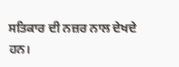ਸਤਿਕਾਰ ਦੀ ਨਜ਼ਰ ਨਾਲ ਦੇਖਦੇ ਹਨ।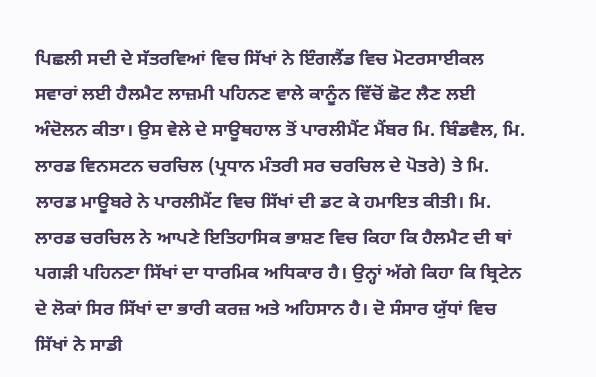ਪਿਛਲੀ ਸਦੀ ਦੇ ਸੱਤਰਵਿਆਂ ਵਿਚ ਸਿੱਖਾਂ ਨੇ ਇੰਗਲੈਂਡ ਵਿਚ ਮੋਟਰਸਾਈਕਲ ਸਵਾਰਾਂ ਲਈ ਹੈਲਮੈਟ ਲਾਜ਼ਮੀ ਪਹਿਨਣ ਵਾਲੇ ਕਾਨੂੰਨ ਵਿੱਚੋਂ ਛੋਟ ਲੈਣ ਲਈ ਅੰਦੋਲਨ ਕੀਤਾ। ਉਸ ਵੇਲੇ ਦੇ ਸਾਊਥਹਾਲ ਤੋਂ ਪਾਰਲੀਮੈਂਟ ਮੈਂਬਰ ਮਿ. ਬਿੰਡਵੈਲ, ਮਿ. ਲਾਰਡ ਵਿਨਸਟਨ ਚਰਚਿਲ (ਪ੍ਰਧਾਨ ਮੰਤਰੀ ਸਰ ਚਰਚਿਲ ਦੇ ਪੋਤਰੇ) ਤੇ ਮਿ. ਲਾਰਡ ਮਾਊਬਰੇ ਨੇ ਪਾਰਲੀਮੈਂਟ ਵਿਚ ਸਿੱਖਾਂ ਦੀ ਡਟ ਕੇ ਹਮਾਇਤ ਕੀਤੀ। ਮਿ. ਲਾਰਡ ਚਰਚਿਲ ਨੇ ਆਪਣੇ ਇਤਿਹਾਸਿਕ ਭਾਸ਼ਣ ਵਿਚ ਕਿਹਾ ਕਿ ਹੈਲਮੈਟ ਦੀ ਥਾਂ ਪਗੜੀ ਪਹਿਨਣਾ ਸਿੱਖਾਂ ਦਾ ਧਾਰਮਿਕ ਅਧਿਕਾਰ ਹੈ। ਉਨ੍ਹਾਂ ਅੱਗੇ ਕਿਹਾ ਕਿ ਬ੍ਰਿਟੇਨ ਦੇ ਲੋਕਾਂ ਸਿਰ ਸਿੱਖਾਂ ਦਾ ਭਾਰੀ ਕਰਜ਼ ਅਤੇ ਅਹਿਸਾਨ ਹੈ। ਦੋ ਸੰਸਾਰ ਯੁੱਧਾਂ ਵਿਚ ਸਿੱਖਾਂ ਨੇ ਸਾਡੀ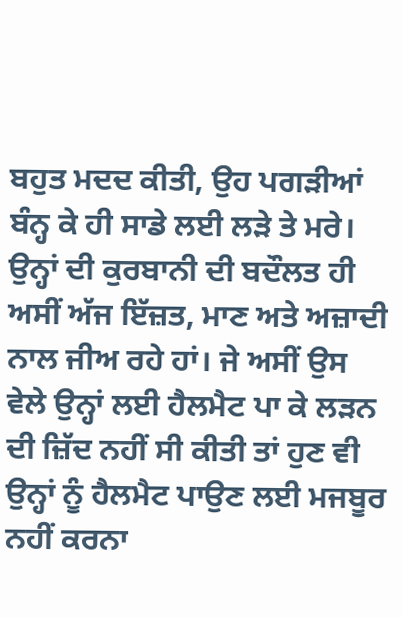ਬਹੁਤ ਮਦਦ ਕੀਤੀ, ਉਹ ਪਗੜੀਆਂ ਬੰਨ੍ਹ ਕੇ ਹੀ ਸਾਡੇ ਲਈ ਲੜੇ ਤੇ ਮਰੇ। ਉਨ੍ਹਾਂ ਦੀ ਕੁਰਬਾਨੀ ਦੀ ਬਦੌਲਤ ਹੀ ਅਸੀਂ ਅੱਜ ਇੱਜ਼ਤ, ਮਾਣ ਅਤੇ ਅਜ਼ਾਦੀ ਨਾਲ ਜੀਅ ਰਹੇ ਹਾਂ। ਜੇ ਅਸੀਂ ਉਸ ਵੇਲੇ ਉਨ੍ਹਾਂ ਲਈ ਹੈਲਮੈਟ ਪਾ ਕੇ ਲੜਨ ਦੀ ਜ਼ਿੱਦ ਨਹੀਂ ਸੀ ਕੀਤੀ ਤਾਂ ਹੁਣ ਵੀ ਉਨ੍ਹਾਂ ਨੂੰ ਹੈਲਮੈਟ ਪਾਉਣ ਲਈ ਮਜਬੂਰ ਨਹੀਂ ਕਰਨਾ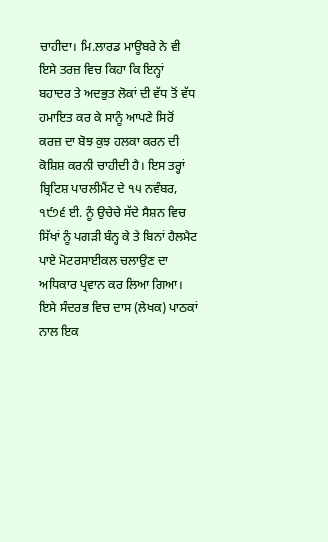ਚਾਹੀਦਾ। ਮਿ.ਲਾਰਡ ਮਾਊਬਰੇ ਨੇ ਵੀ ਇਸੇ ਤਰਜ਼ ਵਿਚ ਕਿਹਾ ਕਿ ਇਨ੍ਹਾਂ ਬਹਾਦਰ ਤੇ ਅਦਭੁਤ ਲੋਕਾਂ ਦੀ ਵੱਧ ਤੋਂ ਵੱਧ ਹਮਾਇਤ ਕਰ ਕੇ ਸਾਨੂੰ ਆਪਣੇ ਸਿਰੋਂ ਕਰਜ਼ ਦਾ ਬੋਝ ਕੁਝ ਹਲਕਾ ਕਰਨ ਦੀ ਕੋਸ਼ਿਸ਼ ਕਰਨੀ ਚਾਹੀਦੀ ਹੈ। ਇਸ ਤਰ੍ਹਾਂ ਬ੍ਰਿਟਿਸ਼ ਪਾਰਲੀਮੈਂਟ ਦੇ ੧੫ ਨਵੰਬਰ, ੧੯੭੬ ਈ. ਨੂੰ ਉਚੇਚੇ ਸੱਦੇ ਸੈਸ਼ਨ ਵਿਚ ਸਿੱਖਾਂ ਨੂੰ ਪਗੜੀ ਬੰਨ੍ਹ ਕੇ ਤੇ ਬਿਨਾਂ ਹੈਲਮੈਟ ਪਾਏ ਮੋਟਰਸਾਈਕਲ ਚਲਾਉਣ ਦਾ ਅਧਿਕਾਰ ਪ੍ਰਵਾਨ ਕਰ ਲਿਆ ਗਿਆ।
ਇਸੇ ਸੰਦਰਭ ਵਿਚ ਦਾਸ (ਲੇਖਕ) ਪਾਠਕਾਂ ਨਾਲ ਇਕ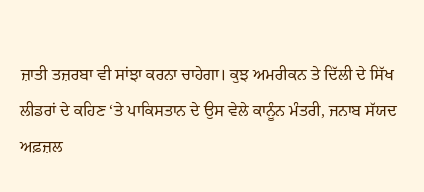ਜ਼ਾਤੀ ਤਜ਼ਰਬਾ ਵੀ ਸਾਂਝਾ ਕਰਨਾ ਚਾਹੇਗਾ। ਕੁਝ ਅਮਰੀਕਨ ਤੇ ਦਿੱਲੀ ਦੇ ਸਿੱਖ ਲੀਡਰਾਂ ਦੇ ਕਹਿਣ ‘ਤੇ ਪਾਕਿਸਤਾਨ ਦੇ ਉਸ ਵੇਲੇ ਕਾਨੂੰਨ ਮੰਤਰੀ, ਜਨਾਬ ਸੱਯਦ ਅਫ਼ਜ਼ਲ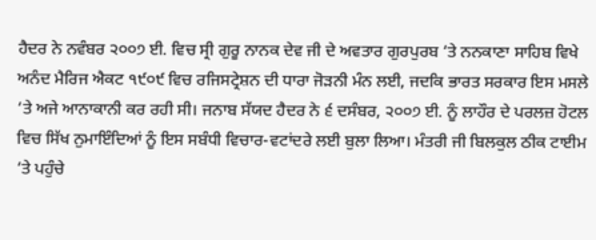ਹੈਦਰ ਨੇ ਨਵੰਬਰ ੨੦੦੭ ਈ. ਵਿਚ ਸ੍ਰੀ ਗੁਰੂ ਨਾਨਕ ਦੇਵ ਜੀ ਦੇ ਅਵਤਾਰ ਗੁਰਪੁਰਬ ‘ਤੇ ਨਨਕਾਣਾ ਸਾਹਿਬ ਵਿਖੇ ਅਨੰਦ ਮੈਰਿਜ ਐਕਟ ੧੯੦੯ ਵਿਚ ਰਜਿਸਟ੍ਰੇਸ਼ਨ ਦੀ ਧਾਰਾ ਜੋੜਨੀ ਮੰਨ ਲਈ, ਜਦਕਿ ਭਾਰਤ ਸਰਕਾਰ ਇਸ ਮਸਲੇ ‘ਤੇ ਅਜੇ ਆਨਾਕਾਨੀ ਕਰ ਰਹੀ ਸੀ। ਜਨਾਬ ਸੱਯਦ ਹੈਦਰ ਨੇ ੬ ਦਸੰਬਰ, ੨੦੦੭ ਈ. ਨੂੰ ਲਾਹੌਰ ਦੇ ਪਰਲਜ਼ ਹੋਟਲ ਵਿਚ ਸਿੱਖ ਨੁਮਾਇੰਦਿਆਂ ਨੂੰ ਇਸ ਸਬੰਧੀ ਵਿਚਾਰ-ਵਟਾਂਦਰੇ ਲਈ ਬੁਲਾ ਲਿਆ। ਮੰਤਰੀ ਜੀ ਬਿਲਕੁਲ ਠੀਕ ਟਾਈਮ ‘ਤੇ ਪਹੁੰਚੇ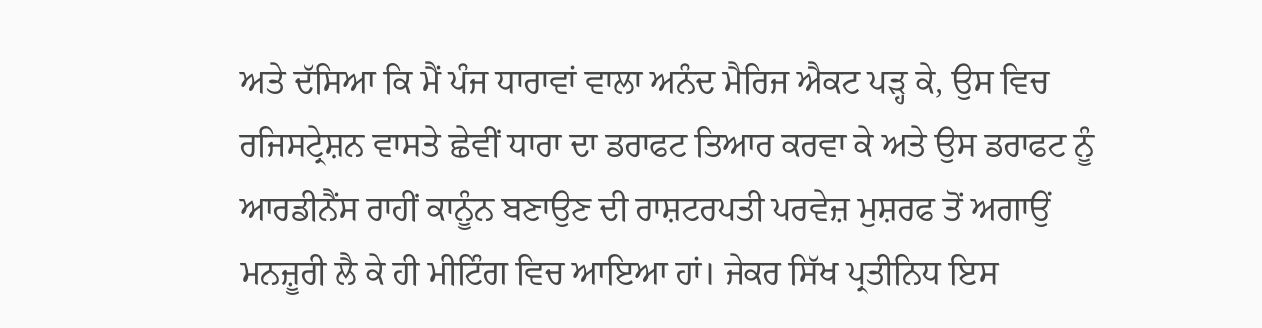ਅਤੇ ਦੱਸਿਆ ਕਿ ਮੈਂ ਪੰਜ ਧਾਰਾਵਾਂ ਵਾਲਾ ਅਨੰਦ ਮੈਰਿਜ ਐਕਟ ਪੜ੍ਹ ਕੇ, ਉਸ ਵਿਚ ਰਜਿਸਟ੍ਰੇਸ਼ਨ ਵਾਸਤੇ ਛੇਵੀਂ ਧਾਰਾ ਦਾ ਡਰਾਫਟ ਤਿਆਰ ਕਰਵਾ ਕੇ ਅਤੇ ਉਸ ਡਰਾਫਟ ਨੂੰ ਆਰਡੀਨੈਂਸ ਰਾਹੀਂ ਕਾਨੂੰਨ ਬਣਾਉਣ ਦੀ ਰਾਸ਼ਟਰਪਤੀ ਪਰਵੇਜ਼ ਮੁਸ਼ਰਫ ਤੋਂ ਅਗਾਉਂ ਮਨਜ਼ੂਰੀ ਲੈ ਕੇ ਹੀ ਮੀਟਿੰਗ ਵਿਚ ਆਇਆ ਹਾਂ। ਜੇਕਰ ਸਿੱਖ ਪ੍ਰਤੀਨਿਧ ਇਸ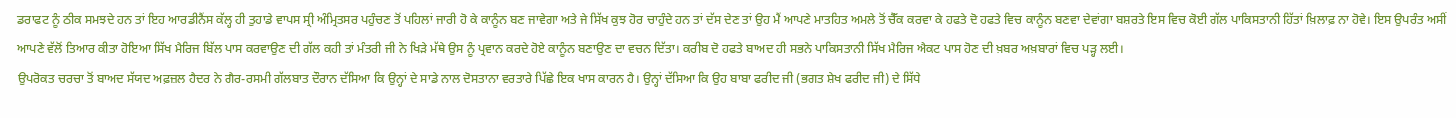ਡਰਾਫਟ ਨੂੰ ਠੀਕ ਸਮਝਦੇ ਹਨ ਤਾਂ ਇਹ ਆਰਡੀਨੈਂਸ ਕੱਲ੍ਹ ਹੀ ਤੁਹਾਡੇ ਵਾਪਸ ਸ੍ਰੀ ਅੰਮ੍ਰਿਤਸਰ ਪਹੁੰਚਣ ਤੋਂ ਪਹਿਲਾਂ ਜਾਰੀ ਹੋ ਕੇ ਕਾਨੂੰਨ ਬਣ ਜਾਵੇਗਾ ਅਤੇ ਜੇ ਸਿੱਖ ਕੁਝ ਹੋਰ ਚਾਹੁੰਦੇ ਹਨ ਤਾਂ ਦੱਸ ਦੇਣ ਤਾਂ ਉਹ ਮੈਂ ਆਪਣੇ ਮਾਤਹਿਤ ਅਮਲੇ ਤੋਂ ਚੈੱਕ ਕਰਵਾ ਕੇ ਹਫਤੇ ਦੋ ਹਫਤੇ ਵਿਚ ਕਾਨੂੰਨ ਬਣਵਾ ਦੇਵਾਂਗਾ ਬਸ਼ਰਤੇ ਇਸ ਵਿਚ ਕੋਈ ਗੱਲ ਪਾਕਿਸਤਾਨੀ ਹਿੱਤਾਂ ਖ਼ਿਲਾਫ਼ ਨਾ ਹੋਵੇ। ਇਸ ਉਪਰੰਤ ਅਸੀਂ ਆਪਣੇ ਵੱਲੋਂ ਤਿਆਰ ਕੀਤਾ ਹੋਇਆ ਸਿੱਖ ਮੈਰਿਜ ਬਿੱਲ ਪਾਸ ਕਰਵਾਉਣ ਦੀ ਗੱਲ ਕਹੀ ਤਾਂ ਮੰਤਰੀ ਜੀ ਨੇ ਖਿੜੇ ਮੱਥੇ ਉਸ ਨੂੰ ਪ੍ਰਵਾਨ ਕਰਦੇ ਹੋਏ ਕਾਨੂੰਨ ਬਣਾਉਣ ਦਾ ਵਚਨ ਦਿੱਤਾ। ਕਰੀਬ ਦੋ ਹਫਤੇ ਬਾਅਦ ਹੀ ਸਭਨੇ ਪਾਕਿਸਤਾਨੀ ਸਿੱਖ ਮੈਰਿਜ ਐਕਟ ਪਾਸ ਹੋਣ ਦੀ ਖ਼ਬਰ ਅਖ਼ਬਾਰਾਂ ਵਿਚ ਪੜ੍ਹ ਲਈ।
ਉਪਰੋਕਤ ਚਰਚਾ ਤੋਂ ਬਾਅਦ ਸੱਯਦ ਅਫ਼ਜ਼ਲ ਹੈਦਰ ਨੇ ਗੈਰ-ਰਸਮੀ ਗੱਲਬਾਤ ਦੌਰਾਨ ਦੱਸਿਆ ਕਿ ਉਨ੍ਹਾਂ ਦੇ ਸਾਡੇ ਨਾਲ ਦੋਸਤਾਨਾ ਵਰਤਾਰੇ ਪਿੱਛੇ ਇਕ ਖਾਸ ਕਾਰਨ ਹੈ। ਉਨ੍ਹਾਂ ਦੱਸਿਆ ਕਿ ਉਹ ਬਾਬਾ ਫਰੀਦ ਜੀ (ਭਗਤ ਸ਼ੇਖ ਫਰੀਦ ਜੀ) ਦੇ ਸਿੱਧੇ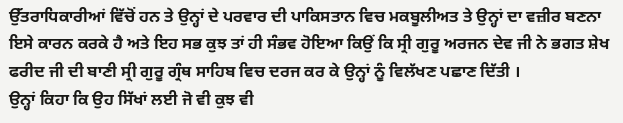ਉੱਤਰਾਧਿਕਾਰੀਆਂ ਵਿੱਚੋਂ ਹਨ ਤੇ ਉਨ੍ਹਾਂ ਦੇ ਪਰਵਾਰ ਦੀ ਪਾਕਿਸਤਾਨ ਵਿਚ ਮਕਬੂਲੀਅਤ ਤੇ ਉਨ੍ਹਾਂ ਦਾ ਵਜ਼ੀਰ ਬਣਨਾ ਇਸੇ ਕਾਰਨ ਕਰਕੇ ਹੈ ਅਤੇ ਇਹ ਸਭ ਕੁਝ ਤਾਂ ਹੀ ਸੰਭਵ ਹੋਇਆ ਕਿਉਂ ਕਿ ਸ੍ਰੀ ਗੁਰੂ ਅਰਜਨ ਦੇਵ ਜੀ ਨੇ ਭਗਤ ਸ਼ੇਖ ਫਰੀਦ ਜੀ ਦੀ ਬਾਣੀ ਸ੍ਰੀ ਗੁਰੂ ਗ੍ਰੰਥ ਸਾਹਿਬ ਵਿਚ ਦਰਜ ਕਰ ਕੇ ਉਨ੍ਹਾਂ ਨੂੰ ਵਿਲੱਖਣ ਪਛਾਣ ਦਿੱਤੀ ।
ਉਨ੍ਹਾਂ ਕਿਹਾ ਕਿ ਉਹ ਸਿੱਖਾਂ ਲਈ ਜੋ ਵੀ ਕੁਝ ਵੀ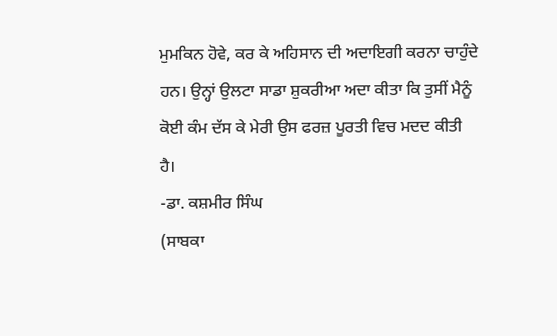ਮੁਮਕਿਨ ਹੋਵੇ, ਕਰ ਕੇ ਅਹਿਸਾਨ ਦੀ ਅਦਾਇਗੀ ਕਰਨਾ ਚਾਹੁੰਦੇ ਹਨ। ਉਨ੍ਹਾਂ ਉਲਟਾ ਸਾਡਾ ਸ਼ੁਕਰੀਆ ਅਦਾ ਕੀਤਾ ਕਿ ਤੁਸੀਂ ਮੈਨੂੰ ਕੋਈ ਕੰਮ ਦੱਸ ਕੇ ਮੇਰੀ ਉਸ ਫਰਜ਼ ਪੂਰਤੀ ਵਿਚ ਮਦਦ ਕੀਤੀ ਹੈ।
-ਡਾ. ਕਸ਼ਮੀਰ ਸਿੰਘ
(ਸਾਬਕਾ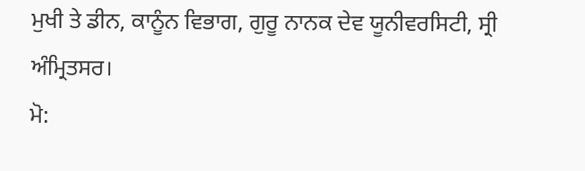ਮੁਖੀ ਤੇ ਡੀਨ, ਕਾਨੂੰਨ ਵਿਭਾਗ, ਗੁਰੂ ਨਾਨਕ ਦੇਵ ਯੂਨੀਵਰਸਿਟੀ, ਸ੍ਰੀ ਅੰਮ੍ਰਿਤਸਰ।
ਮੋ: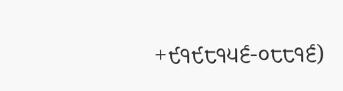+੯੧੯੮੧੫੬-੦੮੮੧੬)